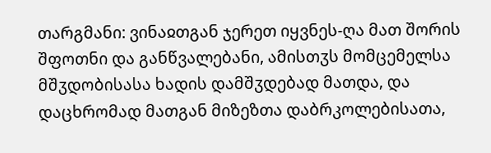თარგმანი: ვინაჲთგან ჯერეთ იყვნეს-ღა მათ შორის შფოთნი და განწვალებანი, ამისთჳს მომცემელსა მშჳდობისასა ხადის დამშჳდებად მათდა, და დაცხრომად მათგან მიზეზთა დაბრკოლებისათა,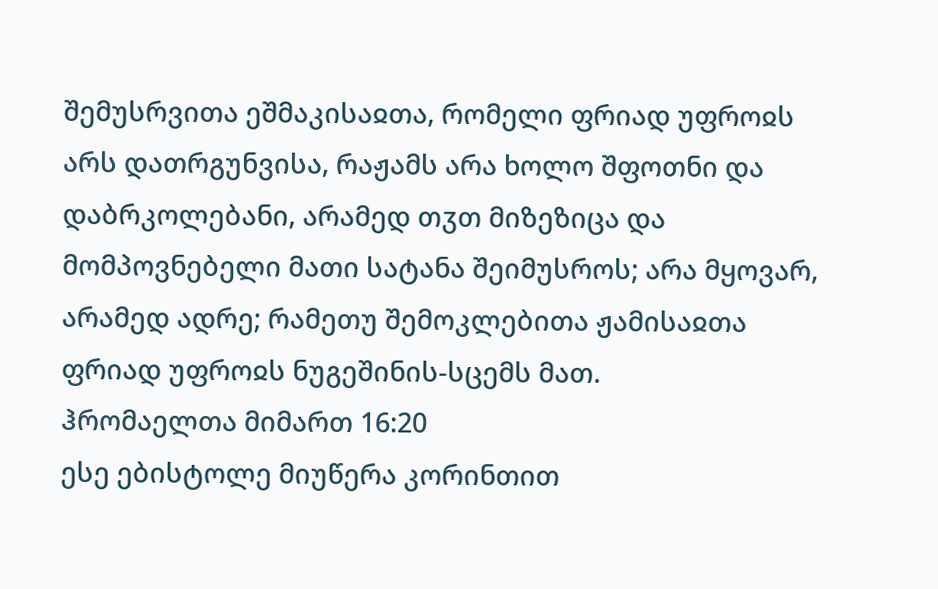შემუსრვითა ეშმაკისაჲთა, რომელი ფრიად უფროჲს არს დათრგუნვისა, რაჟამს არა ხოლო შფოთნი და დაბრკოლებანი, არამედ თჳთ მიზეზიცა და მომპოვნებელი მათი სატანა შეიმუსროს; არა მყოვარ, არამედ ადრე; რამეთუ შემოკლებითა ჟამისაჲთა ფრიად უფროჲს ნუგეშინის-სცემს მათ.
ჰრომაელთა მიმართ 16:20
ესე ებისტოლე მიუწერა კორინთით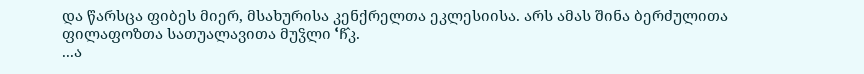და წარსცა ფიბეს მიერ, მსახურისა კენქრელთა ეკლესიისა. არს ამას შინა ბერძულითა ფილაფოზთა სათუალავითა მუჴლი ՙჩ̂კ.
...ა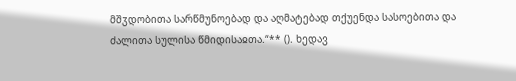მშჳდობითა სარწმუნოებად და აღმატებად თქუენდა სასოებითა და ძალითა სულისა წმიდისაჲთა.“** (). ხედავ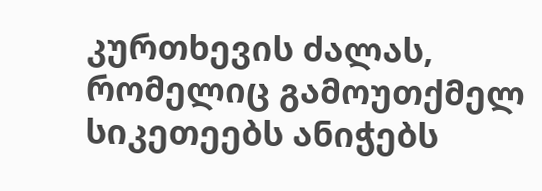კურთხევის ძალას, რომელიც გამოუთქმელ სიკეთეებს ანიჭებს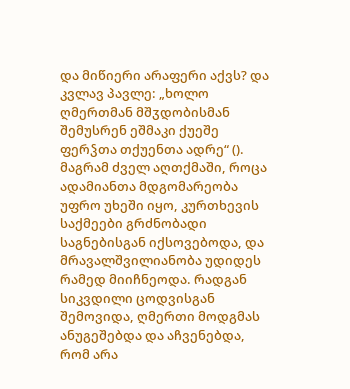და მიწიერი არაფერი აქვს? და კვლავ პავლე: „ხოლო ღმერთმან მშჳდობისმან შემუსრენ ეშმაკი ქუეშე ფერჴთა თქუენთა ადრე“ ().
მაგრამ ძველ აღთქმაში, როცა ადამიანთა მდგომარეობა უფრო უხეში იყო, კურთხევის საქმეები გრძნობადი საგნებისგან იქსოვებოდა, და მრავალშვილიანობა უდიდეს რამედ მიიჩნეოდა. რადგან სიკვდილი ცოდვისგან შემოვიდა, ღმერთი მოდგმას ანუგეშებდა და აჩვენებდა, რომ არა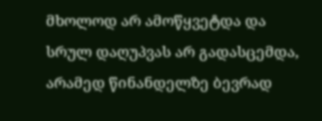მხოლოდ არ ამოწყვეტდა და სრულ დაღუპვას არ გადასცემდა, არამედ წინანდელზე ბევრად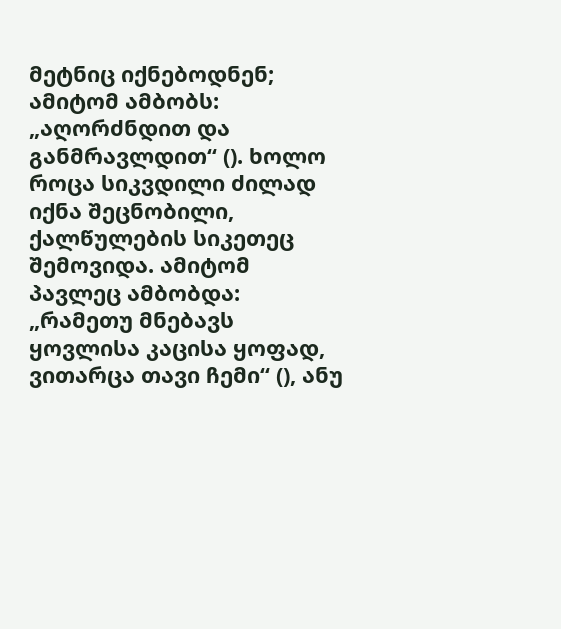მეტნიც იქნებოდნენ; ამიტომ ამბობს: „აღორძნდით და განმრავლდით“ (). ხოლო როცა სიკვდილი ძილად იქნა შეცნობილი, ქალწულების სიკეთეც შემოვიდა. ამიტომ პავლეც ამბობდა: „რამეთუ მნებავს ყოვლისა კაცისა ყოფად, ვითარცა თავი ჩემი“ (), ანუ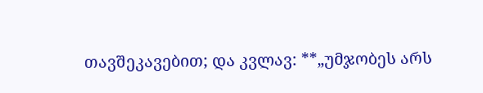თავშეკავებით; და კვლავ: **„უმჯობეს არს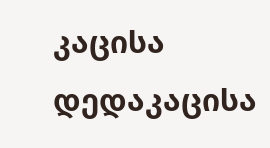კაცისა დედაკაცისა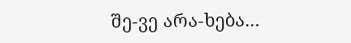შე-ვე არა-ხება...